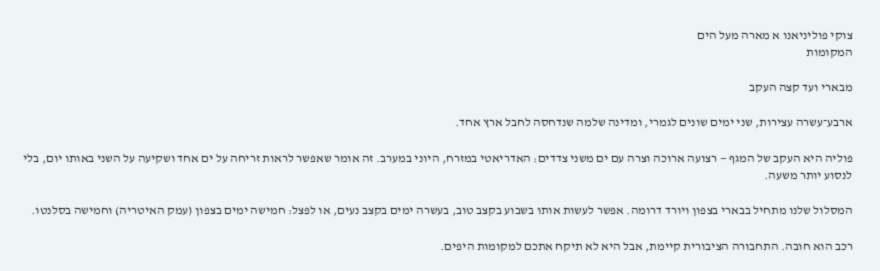צוקי פוליניאנו א מארה מעל הים
המקומות

מבארי ועד קצה העקב

ארבע־עשרה עצירות, שני ימים שונים לגמרי, ומדינה שלמה שנדחסה לחבל ארץ אחד.

פוליה היא העקב של המגף — רצועה ארוכה וצרה עם ים משני צדדים: האדריאטי במזרח, היוני במערב. זה אומר שאפשר לראות זריחה על ים אחד ושקיעה על השני באותו יום, בלי לנסוע יותר משעה.

המסלול שלנו מתחיל בבארי בצפון ויורד דרומה. אפשר לעשות אותו בשבוע בקצב טוב, בעשרה ימים בקצב נעים, או לפצל: חמישה ימים בצפון (עמק האיטריה) וחמישה בסלנטו.

רכב הוא חובה. התחבורה הציבורית קיימת, אבל היא לא תיקח אתכם למקומות היפים.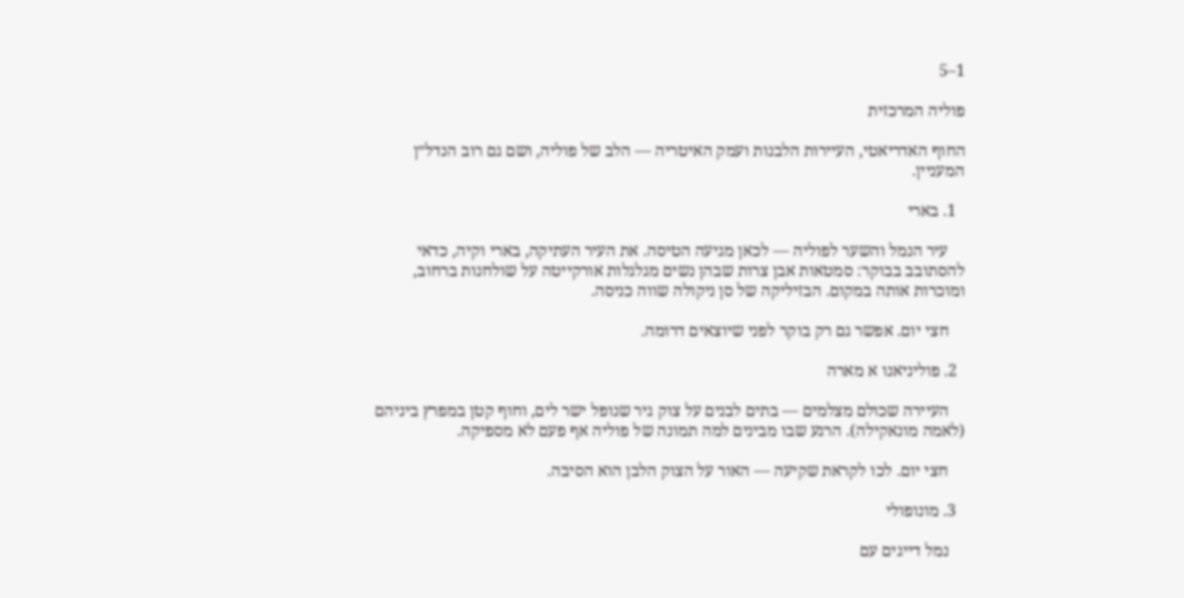1–5

פוליה המרכזית

החוף האדריאטי, העיירות הלבנות ועמק האיטריה — הלב של פוליה, ושם גם רוב הנדל״ן המעניין.

  1. בארי

    עיר הנמל והשער לפוליה — לכאן מגיעה הטיסה. את העיר העתיקה, בארי וקיה, כדאי להסתובב בבוקר: סמטאות אבן צרות שבהן נשים מגלגלות אורקייטה על שולחנות ברחוב, ומוכרות אותה במקום. הבזיליקה של סן ניקולה שווה כניסה.

    חצי יום. אפשר גם רק בוקר לפני שיוצאים דרומה.

  2. פוליניאנו א מארה

    העיירה שכולם מצלמים — בתים לבנים על צוק גיר שנופל ישר לים, וחוף קטן במפרץ ביניהם (לאמה מונאקילה). הרגע שבו מבינים למה תמונה של פוליה אף פעם לא מספיקה.

    חצי יום. לכו לקראת שקיעה — האור על הצוק הלבן הוא הסיבה.

  3. מונופולי

    נמל דייגים עם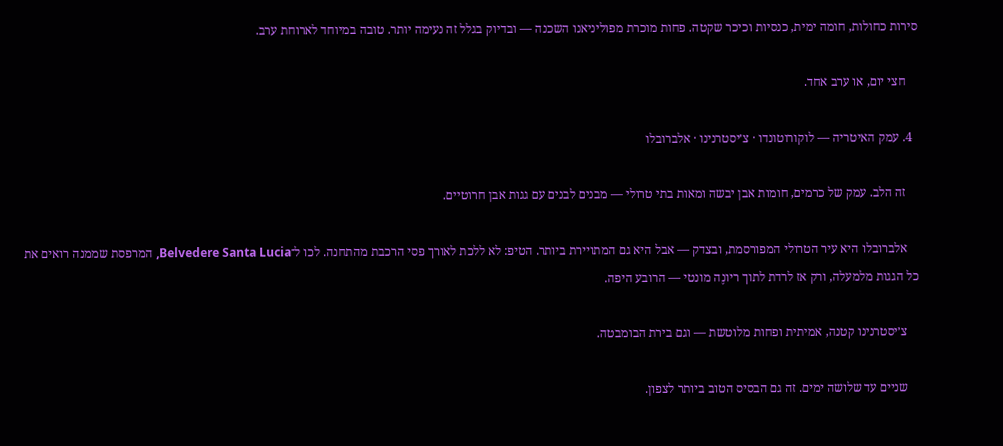סירות כחולות, חומה ימית, כנסיות וכיכר שקטה. פחות מוכרת מפוליניאנו השכנה — ובדיוק בגלל זה נעימה יותר. טובה במיוחד לארוחת ערב.

    חצי יום, או ערב אחד.

  4. עמק האיטריה — לוקורוטונדו · צ׳יסטרנינו · אלברובלו

    זה הלב. עמק של כרמים, חומות אבן יבשה ומאות בתי טרולי — מבנים לבנים עם גגות אבן חרוטיים.

    אלברובלו היא עיר הטרולי המפורסמת, ובצדק — אבל היא גם המתויירת ביותר. הטיפ: לא ללכת לאורך פסי הרכבת מהתחנה. לכו ל־Belvedere Santa Lucia, המרפסת שממנה רואים את כל הגגות מלמעלה, ורק אז לרדת לתוך ריונֶה מונטי — הרובע היפה.

    צ׳יסטרנינו קטנה, אמיתית ופחות מלוטשת — וגם בירת הבומבטה.

    שניים עד שלושה ימים. זה גם הבסיס הטוב ביותר לצפון.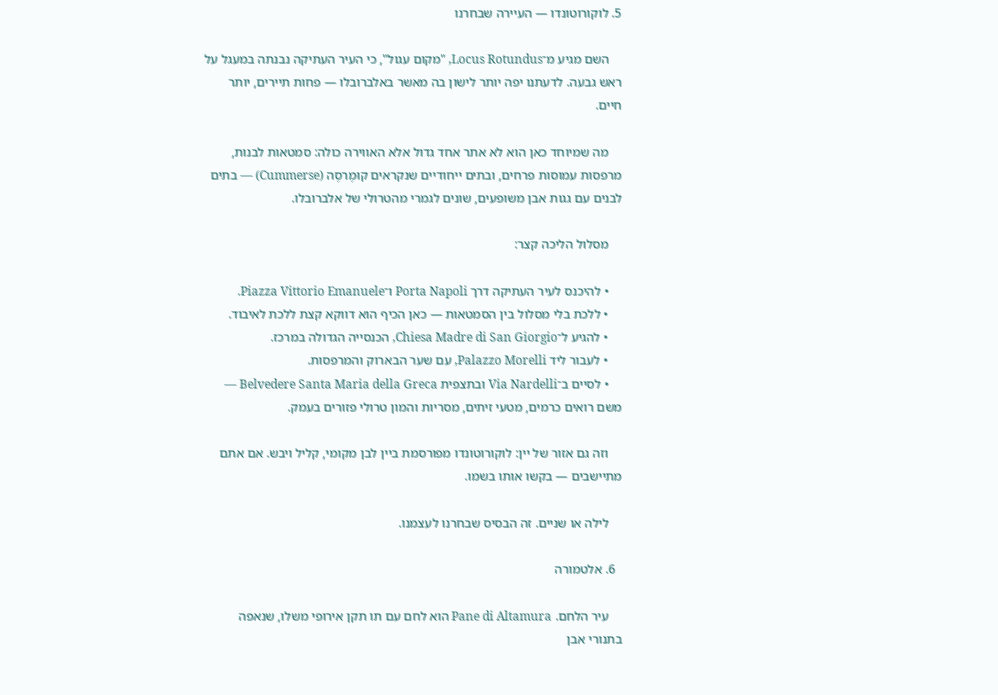5. לוקורוטונדו — העיירה שבחרנו

    השם מגיע מ־Locus Rotundus, "מקום עגול", כי העיר העתיקה נבנתה במעגל על ראש גבעה. לדעתנו יפה יותר לישון בה מאשר באלברובלו — פחות תיירים, יותר חיים.

    מה שמיוחד כאן הוא לא אתר אחד גדול אלא האווירה כולה: סמטאות לבנות, מרפסות עמוסות פרחים, ובתים ייחודיים שנקראים קוּמֶרסֶה (Cummerse) — בתים לבנים עם גגות אבן משופעים, שונים לגמרי מהטרולי של אלברובלו.

    מסלול הליכה קצר:

    • להיכנס לעיר העתיקה דרך Porta Napoli ו־Piazza Vittorio Emanuele.
    • ללכת בלי מסלול בין הסמטאות — כאן הכיף הוא דווקא קצת ללכת לאיבוד.
    • להגיע ל־Chiesa Madre di San Giorgio, הכנסייה הגדולה במרכז.
    • לעבור ליד Palazzo Morelli, עם שער הבארוק והמרפסות.
    • לסיים ב־Via Nardelli ובתצפית Belvedere Santa Maria della Greca — משם רואים כרמים, מטעי זיתים, מסריות והמון טרולי פזורים בעמק.

    וזה גם אזור של יין: לוקורוטונדו מפורסמת ביין לבן מקומי, קליל ויבש. אם אתם מתיישבים — בקשו אותו בשמו.

    לילה או שניים. זה הבסיס שבחרנו לעצמנו.

  6. אלטמורה

    עיר הלחם. Pane di Altamura הוא לחם עם תו תקן אירופי משלו, שנאפה בתנורי אבן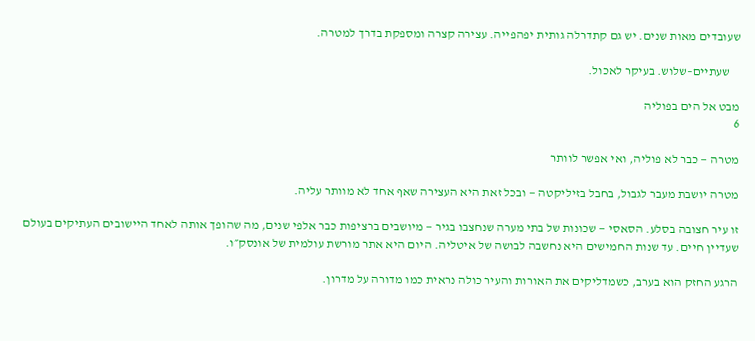שעובדים מאות שנים. יש גם קתדרלה גותית יפהפייה. עצירה קצרה ומספקת בדרך למטרה.

    שעתיים–שלוש. בעיקר לאכול.

מבט אל הים בפוליה
6

מטרה — כבר לא פוליה, ואי אפשר לוותר

מטרה יושבת מעבר לגבול, בחבל בזיליקטה — ובכל זאת היא העצירה שאף אחד לא מוותר עליה.

זו עיר חצובה בסלע. הסאסי — שכונות של בתי מערה שנחצבו בגיר — מיושבים ברציפות כבר אלפי שנים, מה שהופך אותה לאחד היישובים העתיקים בעולם שעדיין חיים. עד שנות החמישים היא נחשבה לבושה של איטליה. היום היא אתר מורשת עולמית של אונסק״ו.

הרגע החזק הוא בערב, כשמדליקים את האורות והעיר כולה נראית כמו מדורה על מדרון.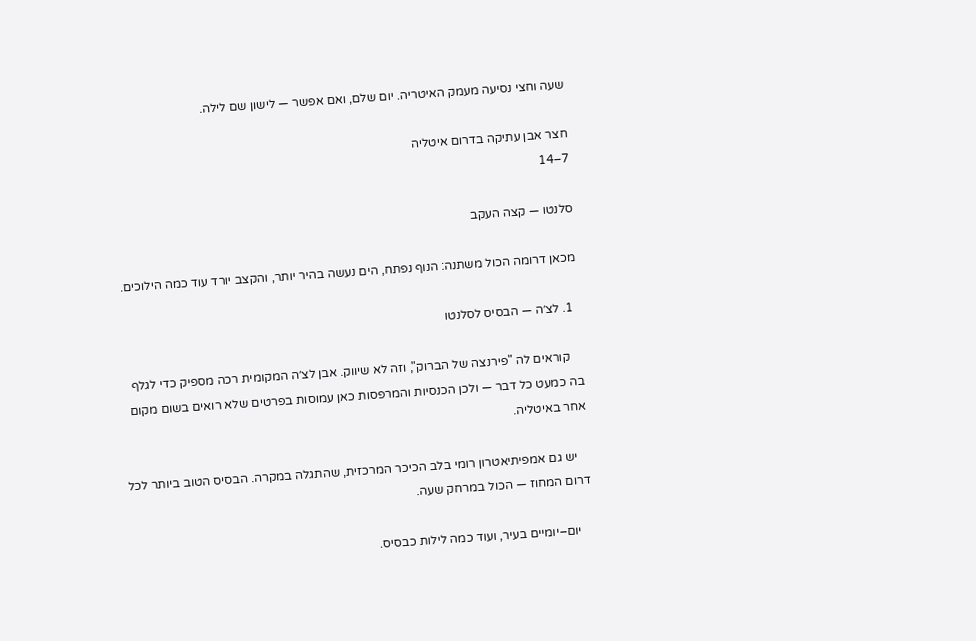שעה וחצי נסיעה מעמק האיטריה. יום שלם, ואם אפשר — לישון שם לילה.

חצר אבן עתיקה בדרום איטליה
7–14

סלנטו — קצה העקב

מכאן דרומה הכול משתנה: הנוף נפתח, הים נעשה בהיר יותר, והקצב יורד עוד כמה הילוכים.

  1. לצ׳ה — הבסיס לסלנטו

    קוראים לה "פירנצה של הברוק", וזה לא שיווק. אבן לצ׳ה המקומית רכה מספיק כדי לגלף בה כמעט כל דבר — ולכן הכנסיות והמרפסות כאן עמוסות בפרטים שלא רואים בשום מקום אחר באיטליה.

    יש גם אמפיתיאטרון רומי בלב הכיכר המרכזית, שהתגלה במקרה. הבסיס הטוב ביותר לכל דרום המחוז — הכול במרחק שעה.

    יום–יומיים בעיר, ועוד כמה לילות כבסיס.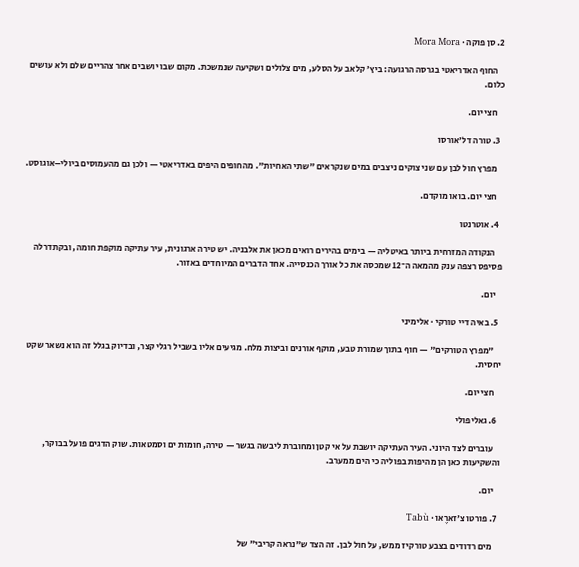2. סן פוקה · Mora Mora

    החוף האדריאטי בגרסה הרגועה: ביץ׳ קלאב על הסלע, מים צלולים ושקיעה שנמשכת. מקום שבו יושבים אחר צהריים שלם ולא עושים כלום.

    חצי יום.

  3. טורה דל׳אורסו

    מפרץ חול לבן עם שני צוקים ניצבים במים שנקראים "שתי האחיות". מהחופים היפים באדריאטי — ולכן גם מהעמוסים ביולי–אוגוסט.

    חצי יום. בואו מוקדם.

  4. אוטרנטו

    הנקודה המזרחית ביותר באיטליה — בימים בהירים רואים מכאן את אלבניה. יש טירה ארגונית, עיר עתיקה מוקפת חומה, ובקתדרלה פסיפס רצפה ענק מהמאה ה־12 שמכסה את כל אורך הכנסייה. אחד הדברים המיוחדים באזור.

    יום.

  5. באיה דיי טורקי · אלימיני

    "מפרץ הטורקים" — חוף בתוך שמורת טבע, מוקף אורנים וביצות מלח. מגיעים אליו בשביל רגלי קצר, ובדיוק בגלל זה הוא נשאר שקט יחסית.

    חצי יום.

  6. גאליפולי

    עוברים לצד היוני. העיר העתיקה יושבת על אי קטן ומחוברת ליבשה בגשר — טירה, חומות ים וסמטאות. שוק הדגים פועל בבוקר, והשקיעות כאן הן מהיפות בפוליה כי הים ממערב.

    יום.

  7. פורטו צ׳זארֶאו · Tabù

    מים רדודים בצבע טורקיז ממש, על חול לבן. זה הצד ש"נראה קריבי" של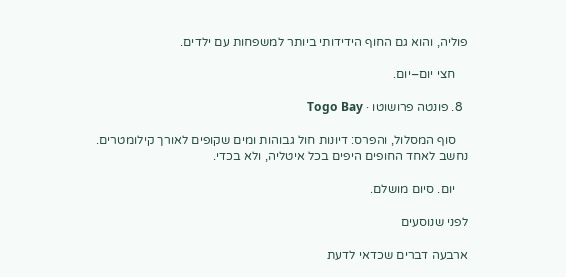פוליה, והוא גם החוף הידידותי ביותר למשפחות עם ילדים.

    חצי יום–יום.

  8. פונטה פרושוטו · Togo Bay

    סוף המסלול, והפרס: דיונות חול גבוהות ומים שקופים לאורך קילומטרים. נחשב לאחד החופים היפים בכל איטליה, ולא בכדי.

    יום. סיום מושלם.

לפני שנוסעים

ארבעה דברים שכדאי לדעת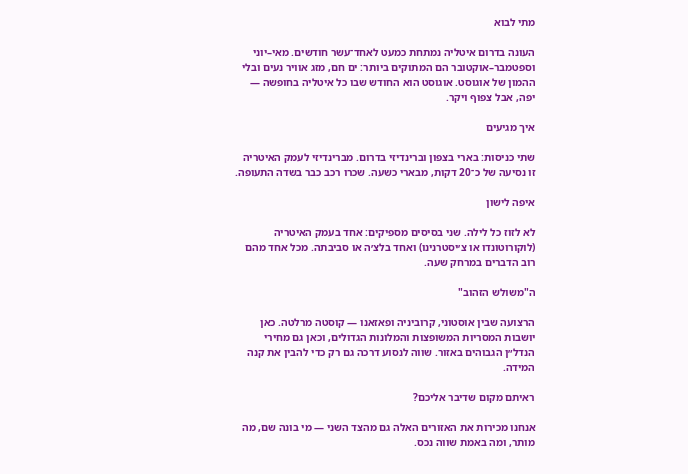מתי לבוא

העונה בדרום איטליה נמתחת כמעט לאחד־עשר חודשים. מאי–יוני וספטמבר–אוקטובר הם המתוקים ביותר: ים חם, מזג אוויר נעים ובלי ההמון של אוגוסט. אוגוסט הוא החודש שבו כל איטליה בחופשה — יפה, אבל צפוף ויקר.

איך מגיעים

שתי כניסות: בארי בצפון וברינדיזי בדרום. מברינדיזי לעמק האיטריה זו נסיעה של כ־20 דקות, מבארי כשעה. שכרו רכב כבר בשדה התעופה.

איפה לישון

לא לזוז כל לילה. שני בסיסים מספיקים: אחד בעמק האיטריה (לוקורוטונדו או צ׳יסטרנינו) ואחד בלצ׳ה או סביבתה. מכל אחד מהם רוב הדברים במרחק שעה.

ה"משולש הזהוב"

הרצועה שבין אוסטוני, קרוביניה ופאזאנו — קוסטה מרלטה. כאן יושבות המסריות המשופצות והמלונות הגדולים, וכאן גם מחירי הנדל״ן הגבוהים באזור. שווה לנסוע דרכה גם רק כדי להבין את קנה המידה.

ראיתם מקום שדיבר אליכם?

אנחנו מכירות את האזורים האלה גם מהצד השני — מי בונה שם, מה מותר, ומה באמת שווה נכס.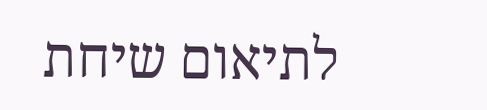לתיאום שיחת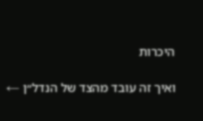היכרות

ואיך זה עובד מהצד של הנדל״ן ←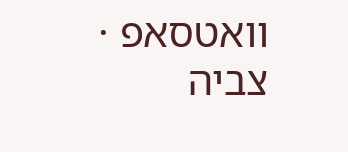וואטסאפ · צביה